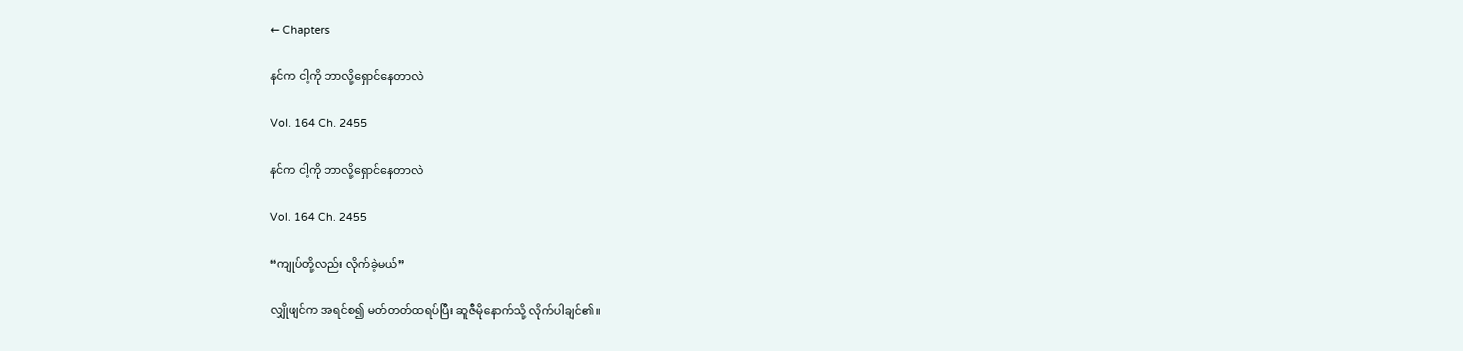← Chapters

နင်က ငါ့ကို ဘာလို့ရှောင်နေတာလဲ

Vol. 164 Ch. 2455

နင်က ငါ့ကို ဘာလို့ရှောင်နေတာလဲ

Vol. 164 Ch. 2455

“ကျုပ်တို့လည်း လိုက်ခဲ့မယ်”

လျှိုဖျင်က အရင်စ၍ မတ်တတ်ထရပ်ပြီး ဆူဇီမိုနောက်သို့ လိုက်ပါချင်၏။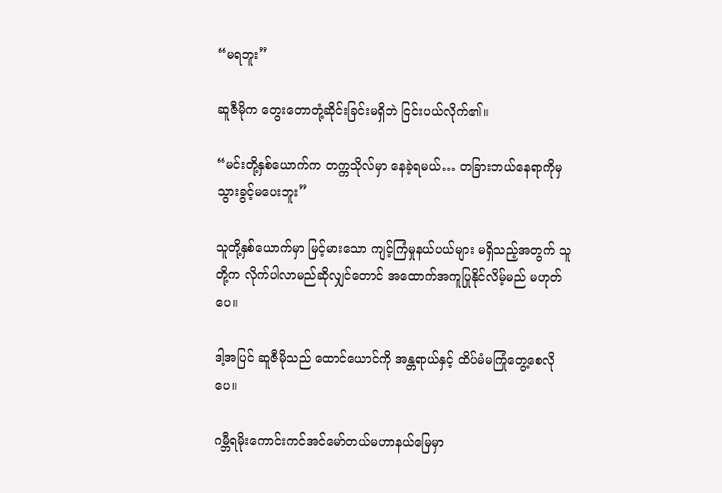“မရဘူး”

ဆူဇီမိုက တွေးတောတုံ့ဆိုင်းခြင်းမရှိဘဲ ငြင်းပယ်လိုက်၏။

“မင်းတို့နှစ်ယောက်က တက္ကသိုလ်မှာ နေခဲ့ရမယ်… တခြားဘယ်နေရာကိုမှ သွားခွင့်မပေးဘူး”

သူတို့နှစ်ယောက်မှာ မြင့်မားသော ကျင့်ကြံမှုနယ်ပယ်များ မရှိသည့်အတွက် သူတို့က လိုက်ပါလာမည်ဆိုလျှင်တောင် အထောက်အကူပြုနိုင်လိမ့်မည် မဟုတ်ပေ။

ဒါ့အပြင် ဆူဇီမိုသည် ထောင်ယောင်ကို အန္တရာယ်နှင့် ထိပ်မံမကြုံတွေ့စေလိုပေ။

ဂမ္ဘီရမိုးကောင်းကင်အင်မော်တယ်မဟာနယ်မြေမှာ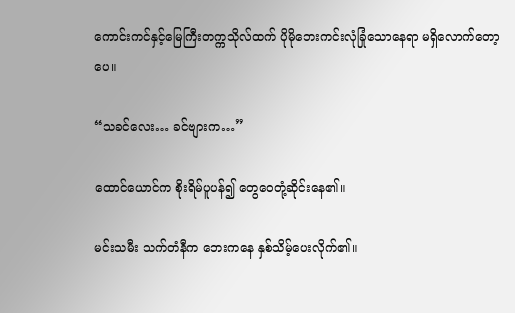ကောင်းကင်နှင့်မြေကြီးတက္ကသိုလ်ထက် ပိုမိုဘေးကင်းလုံခြုံသောနေရာ မရှိလောက်တော့ပေ။

“သခင်လေး… ခင်ဗျားက…”

ထောင်ယောင်က စိုးရိမ်ပူပန်၍ တွေဝေတုံ့ဆိုင်းနေ၏။

မင်းသမီး သက်တံနီက ဘေးကနေ နှစ်သိမ့်ပေးလိုက်၏။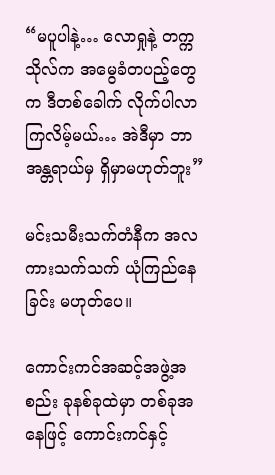“မပူပါနဲ့… လောရှုနဲ့ တက္ကသိုလ်က အမွေခံတပည့်တွေက ဒီတစ်ခေါက် လိုက်ပါလာကြလိမ့်မယ်… အဲဒီမှာ ဘာအန္တရာယ်မှ ရှိမှာမဟုတ်ဘူး”

မင်းသမီးသက်တံနီက အလကားသက်သက် ယုံကြည်နေခြင်း မဟုတ်ပေ။

ကောင်းကင်အဆင့်အဖွဲ့အစည်း ခုနစ်ခုထဲမှာ တစ်ခုအနေဖြင့် ကောင်းကင်နှင့်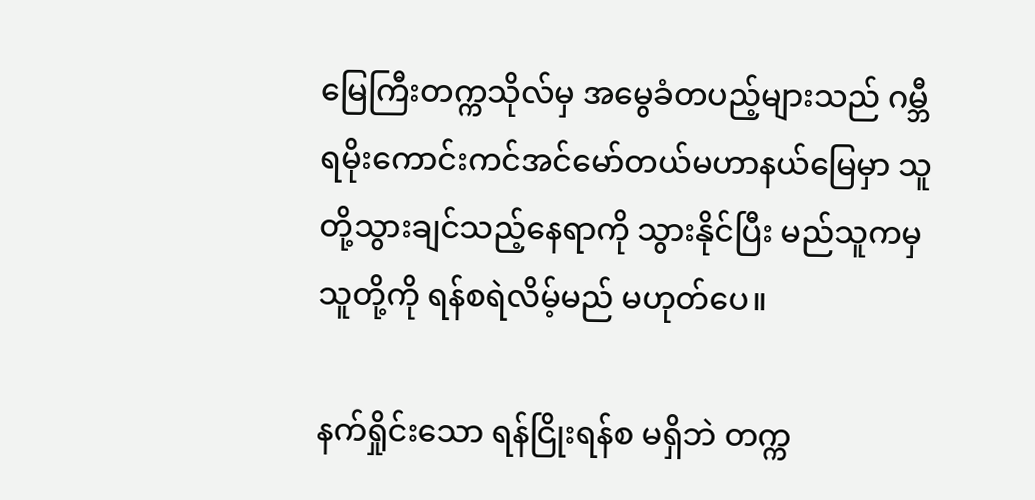မြေကြီးတက္ကသိုလ်မှ အမွေခံတပည့်များသည် ဂမ္ဘီရမိုးကောင်းကင်အင်မော်တယ်မဟာနယ်မြေမှာ သူတို့သွားချင်သည့်နေရာကို သွားနိုင်ပြီး မည်သူကမှ သူတို့ကို ရန်စရဲလိမ့်မည် မဟုတ်ပေ။

နက်ရှိုင်းသော ရန်ငြိုးရန်စ မရှိဘဲ တက္က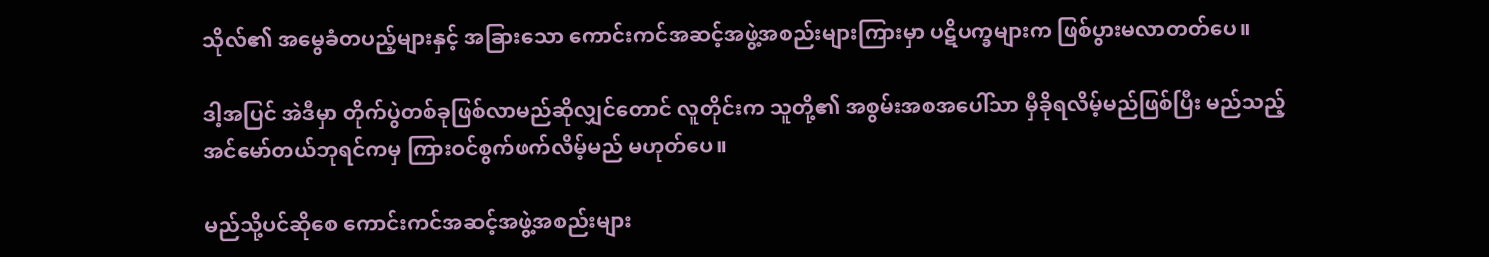သိုလ်၏ အမွေခံတပည့်များနှင့် အခြားသော ကောင်းကင်အဆင့်အဖွဲ့အစည်းများကြားမှာ ပဋိပက္ခများက ဖြစ်ပွားမလာတတ်ပေ။

ဒါ့အပြင် အဲဒီမှာ တိုက်ပွဲတစ်ခုဖြစ်လာမည်ဆိုလျှင်တောင် လူတိုင်းက သူတို့၏ အစွမ်းအစအပေါ်သာ မှီခိုရလိမ့်မည်ဖြစ်ပြီး မည်သည့်အင်မော်တယ်ဘုရင်ကမှ ကြားဝင်စွက်ဖက်လိမ့်မည် မဟုတ်ပေ။

မည်သို့ပင်ဆိုစေ ကောင်းကင်အဆင့်အဖွဲ့အစည်းများ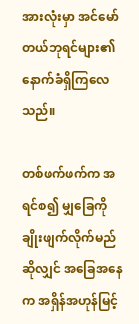အားလုံးမှာ အင်မော်တယ်ဘုရင်များ၏ နောက်ခံရှိကြလေသည်။

တစ်ဖက်ဖက်က အရင်စ၍ မျှခြေကို ချိုးဖျက်လိုက်မည်ဆိုလျှင် အခြေအနေက အရှိန်အဟုန်မြင့်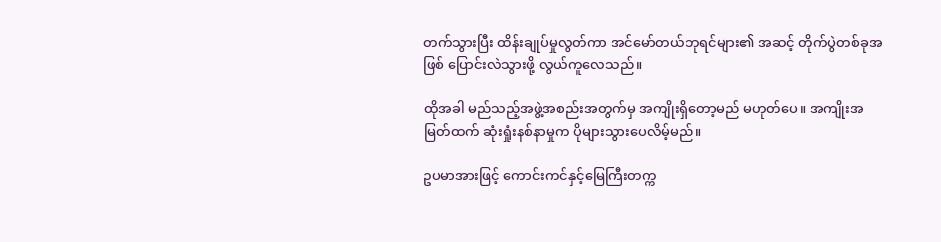တက်သွားပြီး ထိန်းချုပ်မှုလွတ်ကာ အင်မော်တယ်ဘုရင်များ၏ အဆင့် တိုက်ပွဲတစ်ခုအဖြစ် ပြောင်းလဲသွားဖို့ လွယ်ကူလေသည်။

ထိုအခါ မည်သည့်အဖွဲ့အစည်းအတွက်မှ အကျိုးရှိတော့မည် မဟုတ်ပေ။ အကျိုးအမြတ်ထက် ဆုံးရှုံးနစ်နာမှုက ပိုများသွားပေလိမ့်မည်။

ဥပမာအားဖြင့် ကောင်းကင်နှင့်မြေကြီးတက္က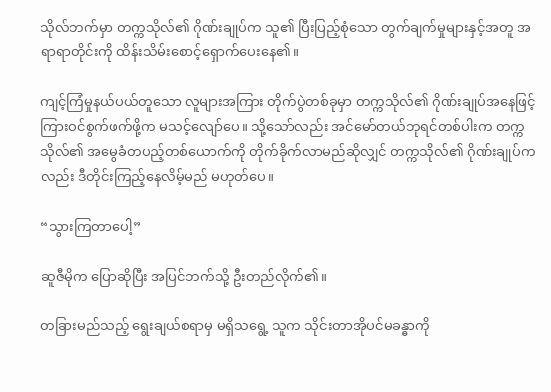သိုလ်ဘက်မှာ တက္ကသိုလ်၏ ဂိုဏ်းချုပ်က သူ၏ ပြီးပြည့်စုံသော တွက်ချက်မှုများနှင့်အတူ အရာရာတိုင်းကို ထိန်းသိမ်းစောင့်ရှောက်ပေးနေ၏။

ကျင့်ကြံမှုနယ်ပယ်တူသော လူများအကြား တိုက်ပွဲတစ်ခုမှာ တက္ကသိုလ်၏ ဂိုဏ်းချုပ်အနေဖြင့် ကြားဝင်စွက်ဖက်ဖို့က မသင့်လျော်ပေ။ သို့သော်လည်း အင်မော်တယ်ဘုရင်တစ်ပါးက တက္ကသိုလ်၏ အမွေခံတပည့်တစ်ယောက်ကို တိုက်ခိုက်လာမည်ဆိုလျှင် တက္ကသိုလ်၏ ဂိုဏ်းချုပ်ကလည်း ဒီတိုင်းကြည့်နေလိမ့်မည် မဟုတ်ပေ။

“သွားကြတာပေါ့”

ဆူဇီမိုက ပြောဆိုပြီး အပြင်ဘက်သို့ ဦးတည်လိုက်၏။

တခြားမည်သည့် ရွေးချယ်စရာမှ မရှိသရွေ့ သူက သိုင်းတာအိုပင်မခန္ဓာကို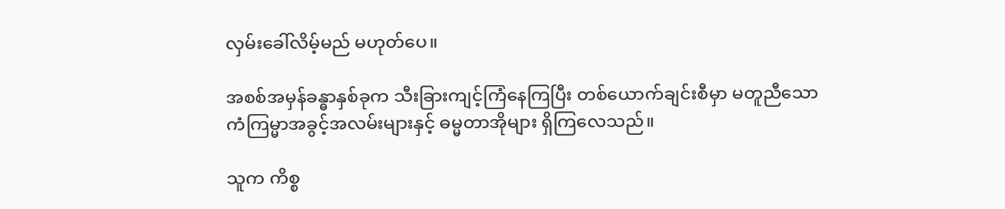လှမ်းခေါ်လိမ့်မည် မဟုတ်ပေ။

အစစ်အမှန်ခန္ဓာနှစ်ခုက သီးခြားကျင့်ကြံနေကြပြီး တစ်ယောက်ချင်းစီမှာ မတူညီသော ကံကြမ္မာအခွင့်အလမ်းများနှင့် ဓမ္မတာအိုများ ရှိကြလေသည်။

သူက ကိစ္စ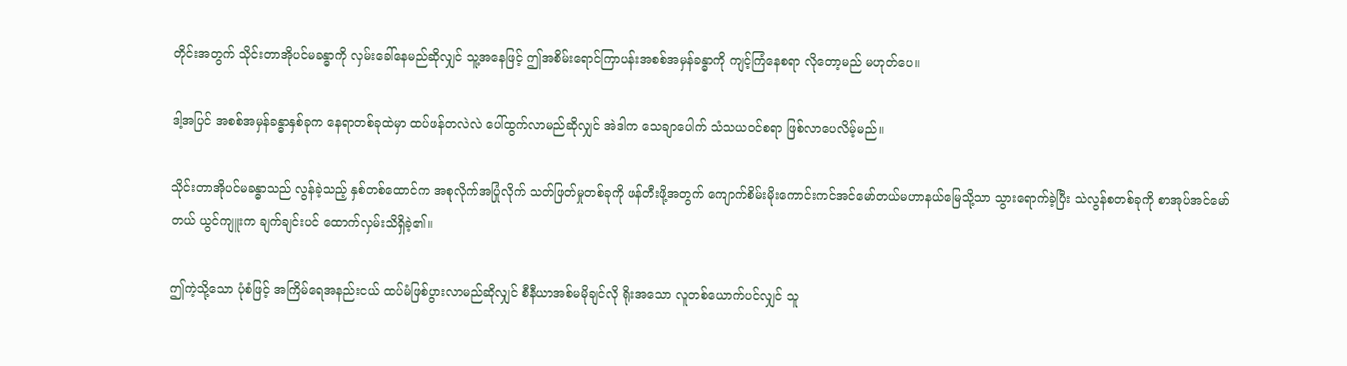တိုင်းအတွက် သိုင်းတာအိုပင်မခန္ဓာကို လှမ်းခေါ်နေမည်ဆိုလျှင် သူ့အနေဖြင့် ဤအစိမ်းရောင်ကြာပန်းအစစ်အမှန်ခန္ဓာကို ကျင့်ကြံနေစရာ လိုတော့မည် မဟုတ်ပေ။

ဒါ့အပြင် အစစ်အမှန်ခန္ဓာနှစ်ခုက နေရာတစ်ခုထဲမှာ ထပ်ဖန်တလဲလဲ ပေါ်ထွက်လာမည်ဆိုလျှင် အဲဒါက သေချာပေါက် သံသယဝင်စရာ ဖြစ်လာပေလိမ့်မည်။

သိုင်းတာအိုပင်မခန္ဓာသည် လွန်ခဲ့သည့် နှစ်တစ်ထောင်က အစုလိုက်အပြုံလိုက် သတ်ဖြတ်မှုတစ်ခုကို ဖန်တီးဖို့အတွက် ကျောက်စိမ်းမိုးကောင်းကင်အင်မော်တယ်မဟာနယ်မြေသို့သာ သွားရောက်ခဲ့ပြီး သဲလွန်စတစ်ခုကို စာအုပ်အင်မော်တယ် ယွင်ကျူးက ချက်ချင်းပင် ထောက်လှမ်းသိရှိခဲ့၏။

ဤကဲ့သို့သော ပုံစံဖြင့် အကြိမ်ရေအနည်းငယ် ထပ်မံဖြစ်ပွားလာမည်ဆိုလျှင် စီနီယာအစ်မမိုချင်လို ရိုးအသော လူတစ်ယောက်ပင်လျှင် သူ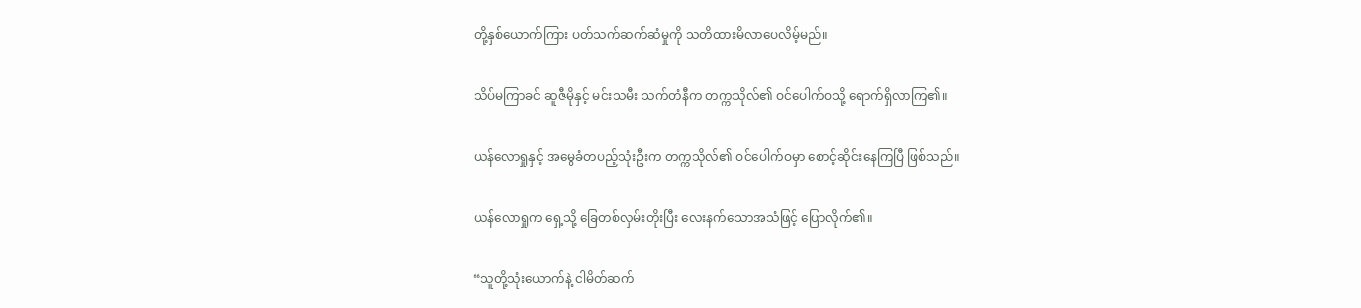တို့နှစ်ယောက်ကြား ပတ်သက်ဆက်ဆံမှုကို သတိထားမိလာပေလိမ့်မည်။

သိပ်မကြာခင် ဆူဇီမိုနှင့် မင်းသမီး သက်တံနီက တက္ကသိုလ်၏ ဝင်ပေါက်ဝသို့ ရောက်ရှိလာကြ၏။

ယန်လောရှုနှင့် အမွေခံတပည့်သုံးဦးက တက္ကသိုလ်၏ ဝင်ပေါက်ဝမှာ စောင့်ဆိုင်းနေကြပြီ ဖြစ်သည်။

ယန်လောရှုက ရှေ့သို့ ခြေတစ်လှမ်းတိုးပြီး လေးနက်သောအသံဖြင့် ပြောလိုက်၏။

“သူတို့သုံးယောက်နဲ့ ငါမိတ်ဆက်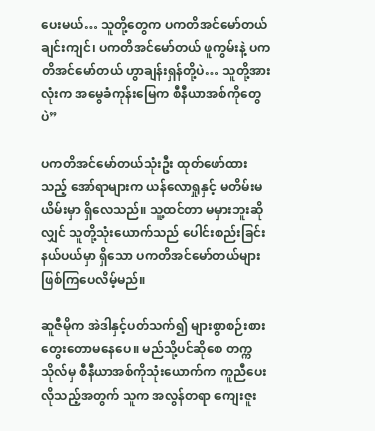ပေးမယ်… သူတို့တွေက ပကတိအင်မော်တယ် ချင်းကျင်၊ ပကတိအင်မော်တယ် ဖူကွမ်းနဲ့ ပကတိအင်မော်တယ် ဟွာချန်းရှန်တို့ပဲ… သူတို့အားလုံးက အမွေခံကုန်းမြေက စီနီယာအစ်ကိုတွေပဲ”

ပကတိအင်မော်တယ်သုံးဦး ထုတ်ဖော်ထားသည့် အော်ရာများက ယန်လောရှုနှင့် မတိမ်းမယိမ်းမှာ ရှိလေသည်။ သူ့ထင်တာ မမှားဘူးဆိုလျှင် သူတို့သုံးယောက်သည် ပေါင်းစည်းခြင်းနယ်ပယ်မှာ ရှိသော ပကတိအင်မော်တယ်များ ဖြစ်ကြပေလိမ့်မည်။

ဆူဇီမိုက အဲဒါနှင့်ပတ်သက်၍ များစွာစဉ်းစားတွေးတောမနေပေ။ မည်သို့ပင်ဆိုစေ တက္ကသိုလ်မှ စီနီယာအစ်ကိုသုံးယောက်က ကူညီပေးလိုသည့်အတွက် သူက အလွန်တရာ ကျေးဇူး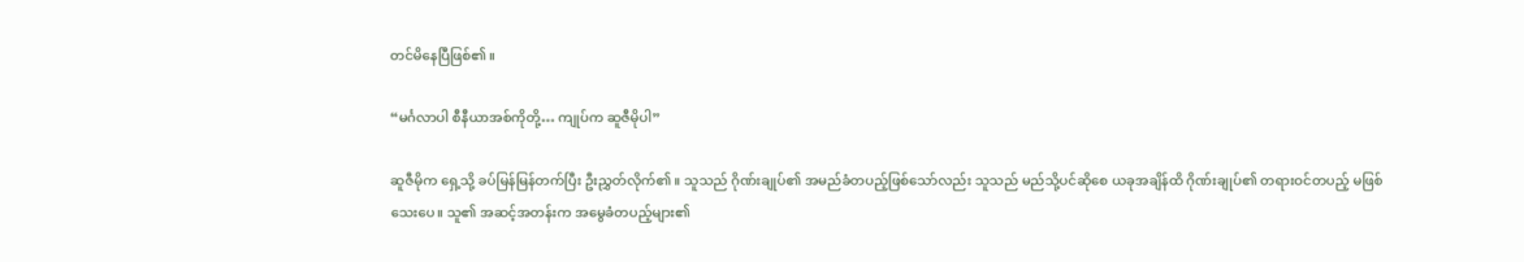တင်မိနေပြီဖြစ်၏။

“မင်္ဂလာပါ စီနီယာအစ်ကိုတို့… ကျုပ်က ဆူဇီမိုပါ”

ဆူဇီမိုက ရှေ့သို့ ခပ်မြန်မြန်တက်ပြီး ဦးညွှတ်လိုက်၏။ သူသည် ဂိုဏ်းချုပ်၏ အမည်ခံတပည့်ဖြစ်သော်လည်း သူသည် မည်သို့ပင်ဆိုစေ ယခုအချိန်ထိ ဂိုဏ်းချုပ်၏ တရားဝင်တပည့် မဖြစ်သေးပေ။ သူ၏ အဆင့်အတန်းက အမွေခံတပည့်များ၏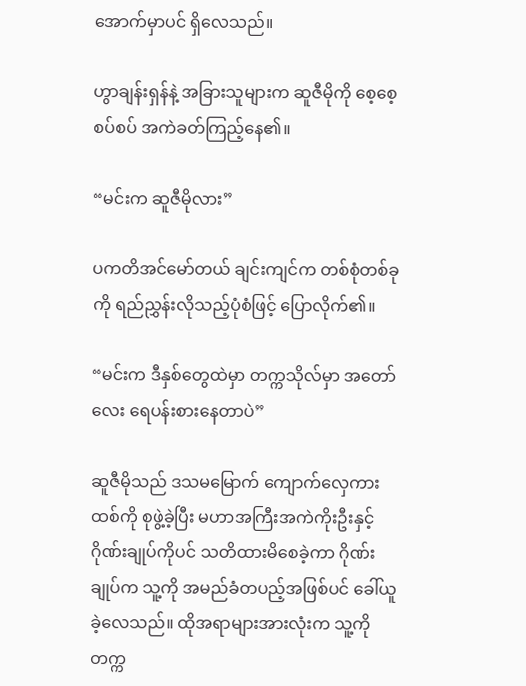အောက်မှာပင် ရှိလေသည်။

ဟွာချန်းရှန်နဲ့ အခြားသူများက ဆူဇီမိုကို စေ့စေ့စပ်စပ် အကဲခတ်ကြည့်နေ၏။

“မင်းက ဆူဇီမိုလား”

ပကတိအင်မော်တယ် ချင်းကျင်က တစ်စုံတစ်ခုကို ရည်ညွှန်းလိုသည့်ပုံစံဖြင့် ပြောလိုက်၏။

“မင်းက ဒီနှစ်တွေထဲမှာ တက္ကသိုလ်မှာ အတော်လေး ရေပန်းစားနေတာပဲ”

ဆူဇီမိုသည် ဒသမမြောက် ကျောက်လှေကားထစ်ကို စုဖွဲ့ခဲ့ပြီး မဟာအကြီးအကဲကိုးဦးနှင့် ဂိုဏ်းချုပ်ကိုပင် သတိထားမိစေခဲ့ကာ ဂိုဏ်းချုပ်က သူ့ကို အမည်ခံတပည့်အဖြစ်ပင် ခေါ်ယူခဲ့လေသည်။ ထိုအရာများအားလုံးက သူ့ကို တက္က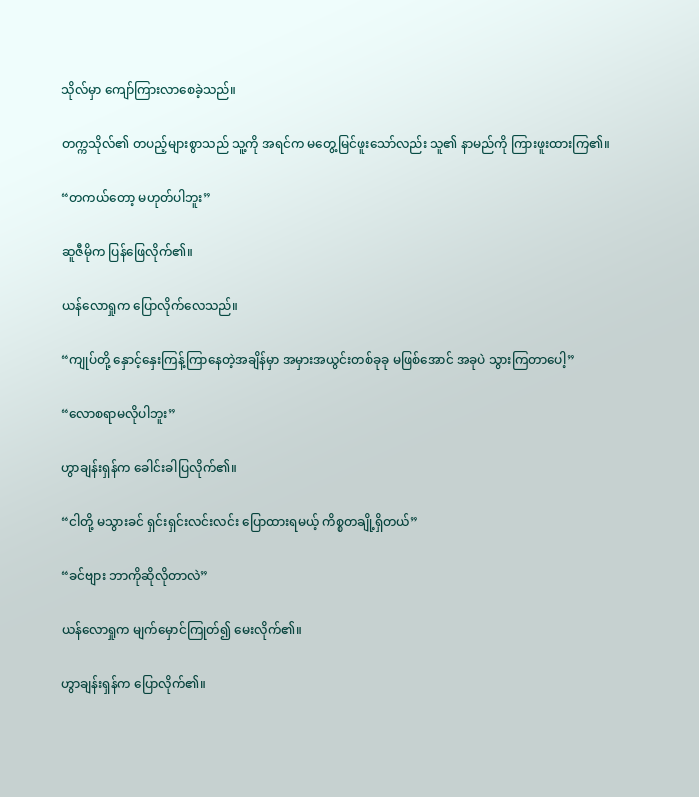သိုလ်မှာ ကျော်ကြားလာစေခဲ့သည်။

တက္ကသိုလ်၏ တပည့်များစွာသည် သူ့ကို အရင်က မတွေ့မြင်ဖူးသော်လည်း သူ၏ နာမည်ကို ကြားဖူးထားကြ၏။

“တကယ်တော့ မဟုတ်ပါဘူး”

ဆူဇီမိုက ပြန်ဖြေလိုက်၏။

ယန်လောရှုက ပြောလိုက်လေသည်။

“ကျုပ်တို့ နှောင့်နှေးကြန့်ကြာနေတဲ့အချိန်မှာ အမှားအယွင်းတစ်ခုခု မဖြစ်အောင် အခုပဲ သွားကြတာပေါ့”

“လောစရာမလိုပါဘူး”

ဟွာချန်းရှန်က ခေါင်းခါပြလိုက်၏။

“ငါတို့ မသွားခင် ရှင်းရှင်းလင်းလင်း ပြောထားရမယ့် ကိစ္စတချို့ရှိတယ်”

“ခင်ဗျား ဘာကိုဆိုလိုတာလဲ”

ယန်လောရှုက မျက်မှောင်ကြုတ်၍ မေးလိုက်၏။

ဟွာချန်းရှန်က ပြောလိုက်၏။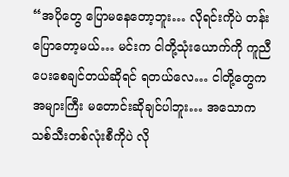“အပိုတွေ ပြောမနေတော့ဘူး… လိုရင်းကိုပဲ တန်းပြောတော့မယ်… မင်းက ငါတို့သုံးယောက်ကို ကူညီပေးစေချင်တယ်ဆိုရင် ရတယ်လေ… ငါတို့တွေက အများကြီး မတောင်းဆိုချင်ပါဘူး… အသောကသစ်သီးတစ်လုံးစီကိုပဲ လို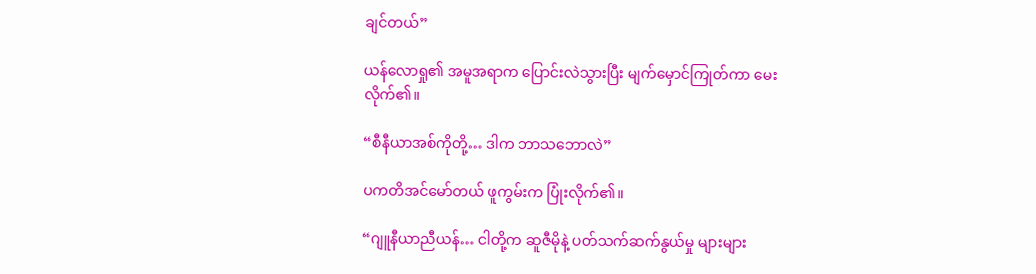ချင်တယ်”

ယန်လောရှု၏ အမူအရာက ပြောင်းလဲသွားပြီး မျက်မှောင်ကြုတ်ကာ မေးလိုက်၏။

“စီနီယာအစ်ကိုတို့… ဒါက ဘာသဘောလဲ”

ပကတိအင်မော်တယ် ဖူကွမ်းက ပြုံးလိုက်၏။

“ဂျူနီယာညီယန်… ငါတို့က ဆူဇီမိုနဲ့ ပတ်သက်ဆက်နွယ်မှု များများ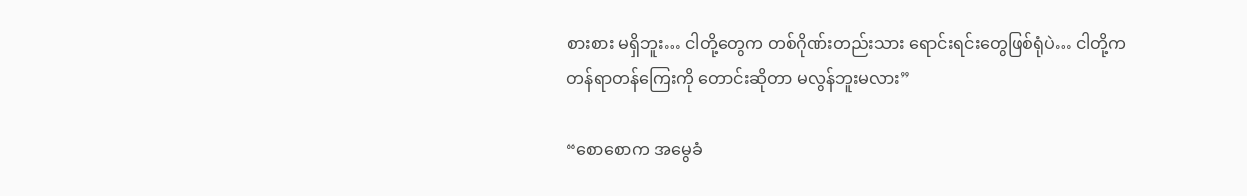စားစား မရှိဘူး… ငါတို့တွေက တစ်ဂိုဏ်းတည်းသား ရောင်းရင်းတွေဖြစ်ရုံပဲ… ငါတို့က တန်ရာတန်ကြေးကို တောင်းဆိုတာ မလွန်ဘူးမလား”

“စောစောက အမွေခံ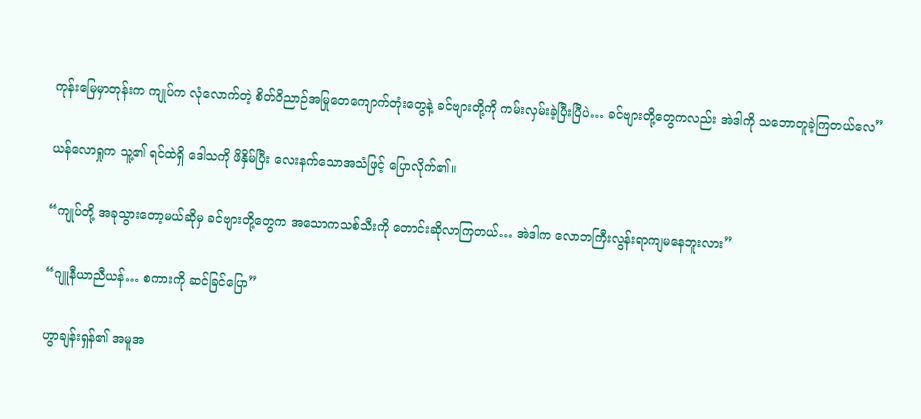ကုန်းမြေမှာတုန်းက ကျုပ်က လုံလောက်တဲ့ စိတ်ဝိညာဉ်အမြုတေကျောက်တုံးတွေနဲ့ ခင်ဗျားတို့ကို ကမ်းလှမ်းခဲ့ပြီးပြီပဲ… ခင်ဗျားတို့တွေကလည်း အဲဒါကို သဘောတူခဲ့ကြတယ်လေ”

ယန်လောရှုက သူ့၏ ရင်ထဲရှိ ဒေါသကို ဖိနှိမ်ပြီး လေးနက်သောအသံဖြင့် ပြောလိုက်၏။

“ကျုပ်တို့ အခုသွားတော့မယ်ဆိုမှ ခင်ဗျားတို့တွေက အသောကသစ်သီးကို တောင်းဆိုလာကြတယ်… အဲဒါက လောဘကြီးလွန်းရာကျမနေဘူးလား”

“ဂျူနီယာညီယန်… စကားကို ဆင်ခြင်ပြော”

ဟွာချန်းရှန်၏ အမူအ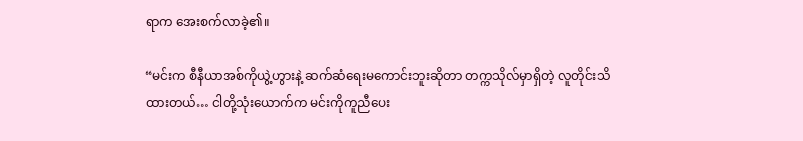ရာက အေးစက်လာခဲ့၏။

“မင်းက စီနီယာအစ်ကိုယွဲ့ဟွားနဲ့ ဆက်ဆံရေးမကောင်းဘူးဆိုတာ တက္ကသိုလ်မှာရှိတဲ့ လူတိုင်းသိထားတယ်… ငါတို့သုံးယောက်က မင်းကိုကူညီပေး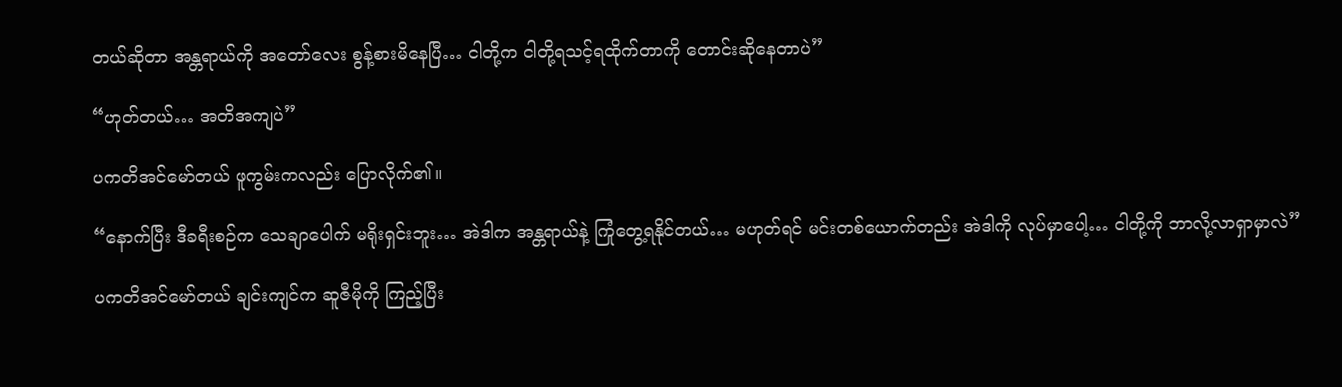တယ်ဆိုတာ အန္တရာယ်ကို အတော်လေး စွန့်စားမိနေပြီ… ငါတို့က ငါတို့ရသင့်ရထိုက်တာကို တောင်းဆိုနေတာပဲ”

“ဟုတ်တယ်… အတိအကျပဲ”

ပကတိအင်မော်တယ် ဖူကွမ်းကလည်း ပြောလိုက်၏။

“နောက်ပြီး ဒီခရီးစဉ်က သေချာပေါက် မရိုးရှင်းဘူး… အဲဒါက အန္တရာယ်နဲ့ ကြုံတွေ့ရနိုင်တယ်… မဟုတ်ရင် မင်းတစ်ယောက်တည်း အဲဒါကို လုပ်မှာပေါ့… ငါတို့ကို ဘာလို့လာရှာမှာလဲ”

ပကတိအင်မော်တယ် ချင်းကျင်က ဆူဇီမိုကို ကြည့်ပြီး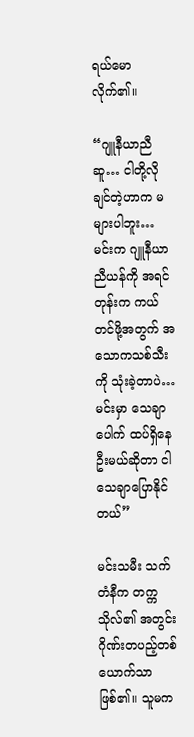ရယ်မောလိုက်၏။

“ဂျူနီယာညီဆူ… ငါတို့လိုချင်တဲ့ဟာက မများပါဘူး… မင်းက ဂျူနီယာညီယန်ကို အရင်တုန်းက ကယ်တင်ဖို့အတွက် အသောကသစ်သီးကို သုံးခဲ့တာပဲ… မင်းမှာ သေချာပေါက် ထပ်ရှိနေဦးမယ်ဆိုတာ ငါသေချာပြောနိုင်တယ်”

မင်းသမီး သက်တံနီက တက္ကသိုလ်၏ အတွင်းဂိုဏ်းတပည့်တစ်ယောက်သာ ဖြစ်၏။ သူမက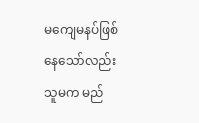မကျေမနပ်ဖြစ်နေသော်လည်း သူမက မည်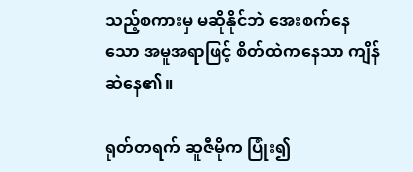သည့်စကားမှ မဆိုနိုင်ဘဲ အေးစက်နေသော အမူအရာဖြင့် စိတ်ထဲကနေသာ ကျိန်ဆဲနေ၏။

ရုတ်တရက် ဆူဇီမိုက ပြုံး၍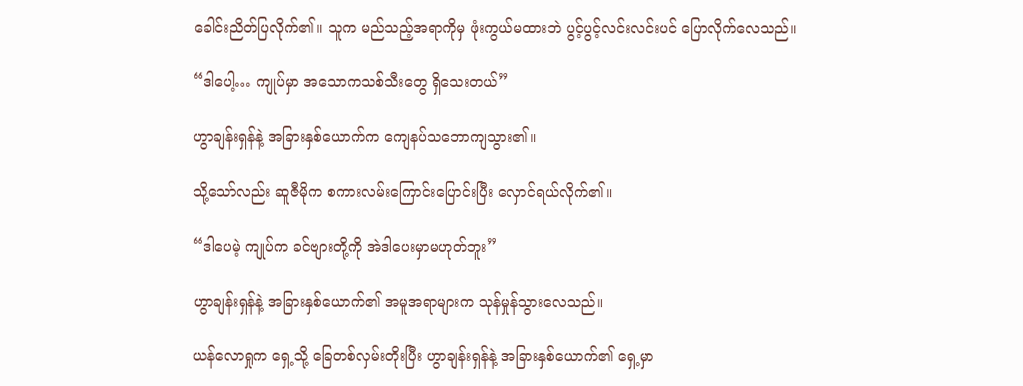ခေါင်းညိတ်ပြလိုက်၏။ သူက မည်သည့်အရာကိုမှ ဖုံးကွယ်မထားဘဲ ပွင့်ပွင့်လင်းလင်းပင် ပြောလိုက်လေသည်။

“ဒါပေါ့… ကျုပ်မှာ အသောကသစ်သီးတွေ ရှိသေးတယ်”

ဟွာချန်းရှန်နဲ့ အခြားနှစ်ယောက်က ကျေနပ်သဘောကျသွား၏။

သို့သော်လည်း ဆူဇီမိုက စကားလမ်းကြောင်းပြောင်းပြီး လှောင်ရယ်လိုက်၏။

“ဒါပေမဲ့ ကျုပ်က ခင်ဗျားတို့ကို အဲဒါပေးမှာမဟုတ်ဘူး”

ဟွာချန်းရှန်နဲ့ အခြားနှစ်ယောက်၏ အမူအရာများက သုန်မှုန်သွားလေသည်။

ယန်လောရှုက ရှေ့သို့ ခြေတစ်လှမ်းတိုးပြီး ဟွာချန်းရှန်နဲ့ အခြားနှစ်ယောက်၏ ရှေ့မှာ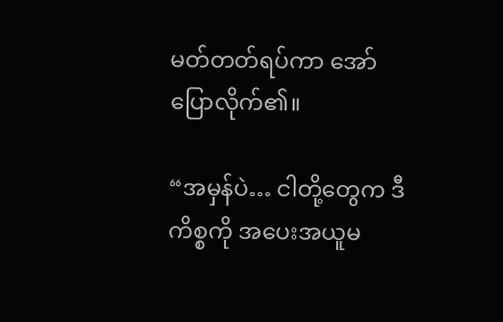မတ်တတ်ရပ်ကာ အော်ပြောလိုက်၏။

“အမှန်ပဲ… ငါတို့တွေက ဒီကိစ္စကို အပေးအယူမ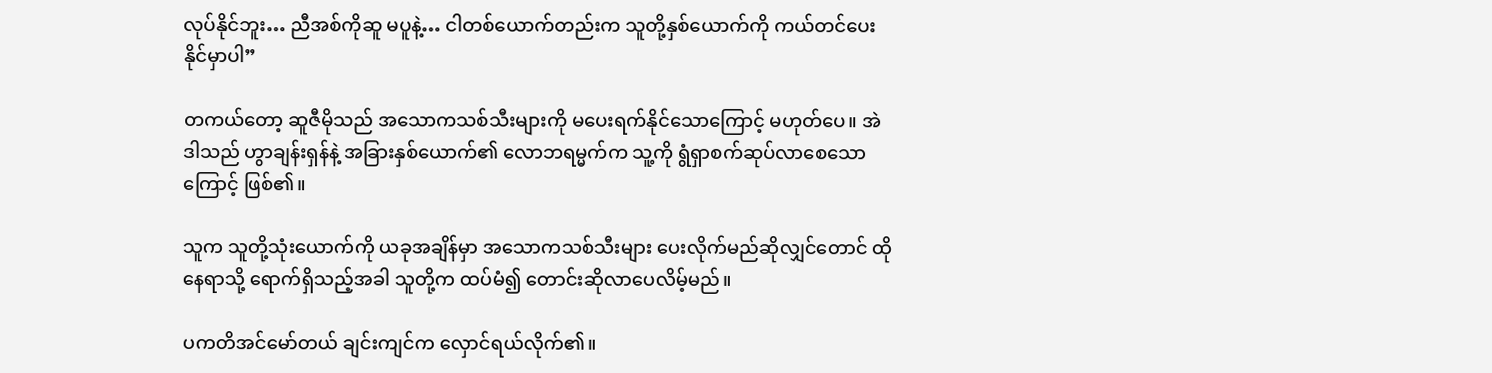လုပ်နိုင်ဘူး… ညီအစ်ကိုဆူ မပူနဲ့… ငါတစ်ယောက်တည်းက သူတို့နှစ်ယောက်ကို ကယ်တင်ပေးနိုင်မှာပါ”

တကယ်တော့ ဆူဇီမိုသည် အသောကသစ်သီးများကို မပေးရက်နိုင်သောကြောင့် မဟုတ်ပေ။ အဲဒါသည် ဟွာချန်းရှန်နဲ့ အခြားနှစ်ယောက်၏ လောဘရမ္မက်က သူ့ကို ရွံရှာစက်ဆုပ်လာစေသောကြောင့် ဖြစ်၏။

သူက သူတို့သုံးယောက်ကို ယခုအချိန်မှာ အသောကသစ်သီးများ ပေးလိုက်မည်ဆိုလျှင်တောင် ထိုနေရာသို့ ရောက်ရှိသည့်အခါ သူတို့က ထပ်မံ၍ တောင်းဆိုလာပေလိမ့်မည်။

ပကတိအင်မော်တယ် ချင်းကျင်က လှောင်ရယ်လိုက်၏။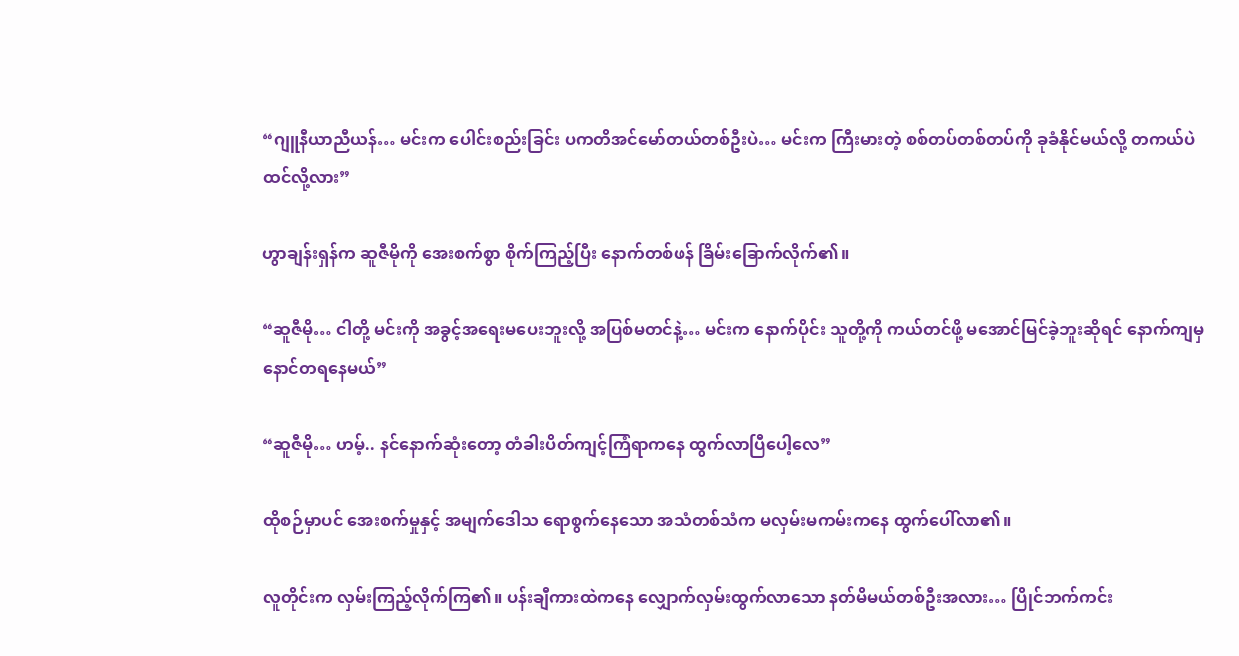“ဂျူနီယာညီယန်… မင်းက ပေါင်းစည်းခြင်း ပကတိအင်မော်တယ်တစ်ဦးပဲ… မင်းက ကြီးမားတဲ့ စစ်တပ်တစ်တပ်ကို ခုခံနိုင်မယ်လို့ တကယ်ပဲ ထင်လို့လား”

ဟွာချန်းရှန်က ဆူဇီမိုကို အေးစက်စွာ စိုက်ကြည့်ပြီး နောက်တစ်ဖန် ခြိမ်းခြောက်လိုက်၏။

“ဆူဇီမို… ငါတို့ မင်းကို အခွင့်အရေးမပေးဘူးလို့ အပြစ်မတင်နဲ့… မင်းက နောက်ပိုင်း သူတို့ကို ကယ်တင်ဖို့ မအောင်မြင်ခဲ့ဘူးဆိုရင် နောက်ကျမှ နောင်တရနေမယ်”

“ဆူဇီမို… ဟမ့်.. နင်နောက်ဆုံးတော့ တံခါးပိတ်ကျင့်ကြံရာကနေ ထွက်လာပြီပေါ့လေ”

ထိုစဉ်မှာပင် အေးစက်မှုနှင့် အမျက်ဒေါသ ရောစွက်နေသော အသံတစ်သံက မလှမ်းမကမ်းကနေ ထွက်ပေါ်လာ၏။

လူတိုင်းက လှမ်းကြည့်လိုက်ကြ၏။ ပန်းချီကားထဲကနေ လျှောက်လှမ်းထွက်လာသော နတ်မိမယ်တစ်ဦးအလား… ပြိုင်ဘက်ကင်း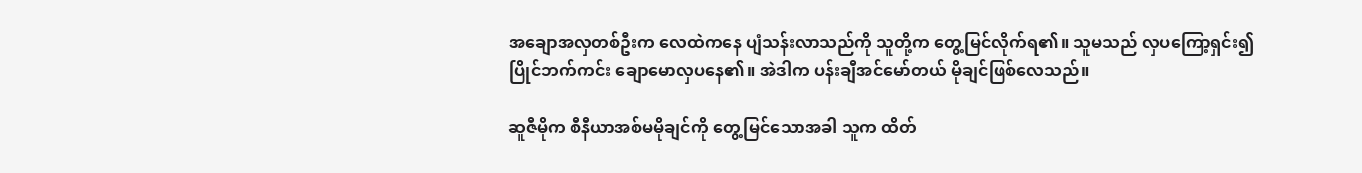အချောအလှတစ်ဦးက လေထဲကနေ ပျံသန်းလာသည်ကို သူတို့က တွေ့မြင်လိုက်ရ၏။ သူမသည် လှပကြော့ရှင်း၍ ပြိုင်ဘက်ကင်း ချောမောလှပနေ၏။ အဲဒါက ပန်းချီအင်မော်တယ် မိုချင်ဖြစ်လေသည်။

ဆူဇီမိုက စီနီယာအစ်မမိုချင်ကို တွေ့မြင်သောအခါ သူက ထိတ်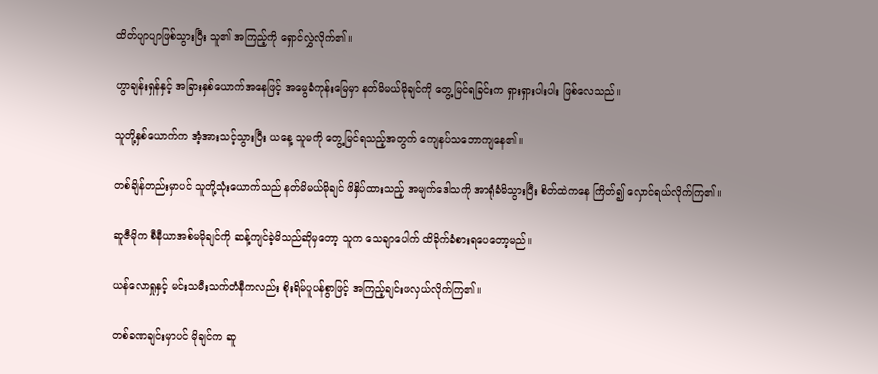ထိတ်ပျာပျာဖြစ်သွားပြီး သူ၏ အကြည့်ကို ရှောင်လွှဲလိုက်၏။

ဟွာချန်းရှန်နှင့် အခြားနှစ်ယောက်အနေဖြင့် အမွေခံကုန်းမြေမှာ နတ်မိမယ်မိုချင်ကို တွေ့မြင်ရခြင်းက ရှားရှားပါးပါး ဖြစ်လေသည်။

သူတို့နှစ်ယောက်က အံ့အားသင့်သွားပြီး ယနေ့ သူမကို တွေ့မြင်ရသည့်အတွက် ကျေနပ်သဘောကျနေ၏။

တစ်ချိန်တည်းမှာပင် သူတို့သုံးယောက်သည် နတ်မိမယ်မိုချင် ဖိနှိပ်ထားသည့် အမျက်ဒေါသကို အာရုံခံမိသွားပြီး စိတ်ထဲကနေ ကြိတ်၍ လှောင်ရယ်လိုက်ကြ၏။

ဆူဇီမိုက စီနီယာအစ်မမိုချင်ကို ဆန့်ကျင်ခဲ့မိသည်ဆိုမှတော့ သူက သေချာပေါက် ထိခိုက်ခံစားရပေတော့မည်။

ယန်လောရှုနှင့် မင်းသမီးသက်တံနီကလည်း စိုးရိမ်ပူပန်စွာဖြင့် အကြည့်ချင်းဖလှယ်လိုက်ကြ၏။

တစ်ခဏချင်းမှာပင် မိုချင်က ဆူ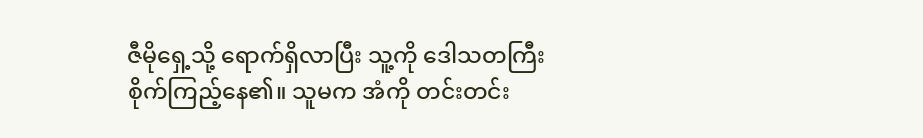ဇီမိုရှေ့သို့ ရောက်ရှိလာပြီး သူ့ကို ဒေါသတကြီး စိုက်ကြည့်နေ၏။ သူမက အံကို တင်းတင်း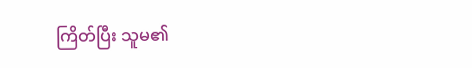ကြိတ်ပြီး သူမ၏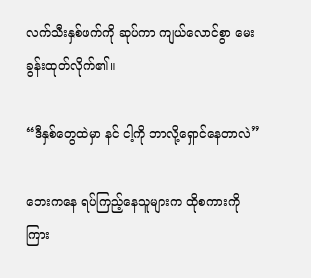လက်သီးနှစ်ဖက်ကို ဆုပ်ကာ ကျယ်လောင်စွာ မေးခွန်းထုတ်လိုက်၏။

“ဒီနှစ်တွေထဲမှာ နင် ငါ့ကို ဘာလို့ရှောင်နေတာလဲ”

ဘေးကနေ ရပ်ကြည့်နေသူများက ထိုစကားကို ကြား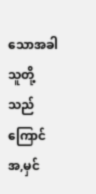သောအခါ သူတို့သည် ကြောင်အ,မှင်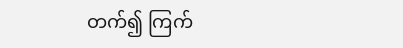တက်၍ ကြက်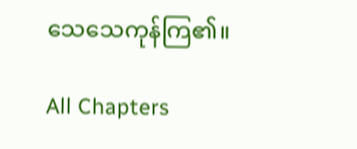သေသေကုန်ကြ၏။

All Chapters